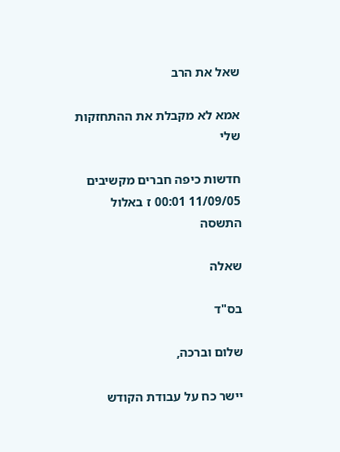שאל את הרב

אמא לא מקבלת את ההתחזקות שלי

חדשות כיפה חברים מקשיבים 11/09/05 00:01 ז באלול התשסה

שאלה

בס"ד

שלום וברכה,

יישר כח על עבודת הקודש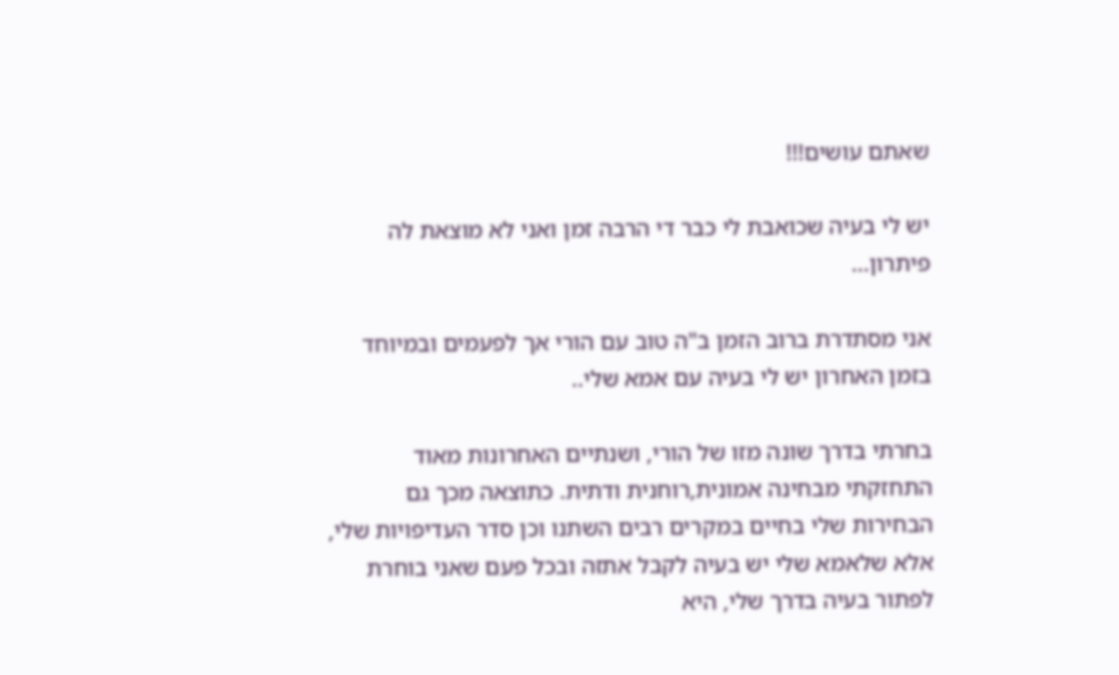שאתם עושים!!!

יש לי בעיה שכואבת לי כבר די הרבה זמן ואני לא מוצאת לה פיתרון...

אני מסתדרת ברוב הזמן ב"ה טוב עם הורי אך לפעמים ובמיוחד בזמן האחרון יש לי בעיה עם אמא שלי..

בחרתי בדרך שונה מזו של הורי, ושנתיים האחרונות מאוד התחזקתי מבחינה אמונית,רוחנית ודתית. כתוצאה מכך גם הבחירות שלי בחיים במקרים רבים השתנו וכן סדר העדיפויות שלי, אלא שלאמא שלי יש בעיה לקבל אתזה ובכל פעם שאני בוחרת לפתור בעיה בדרך שלי, היא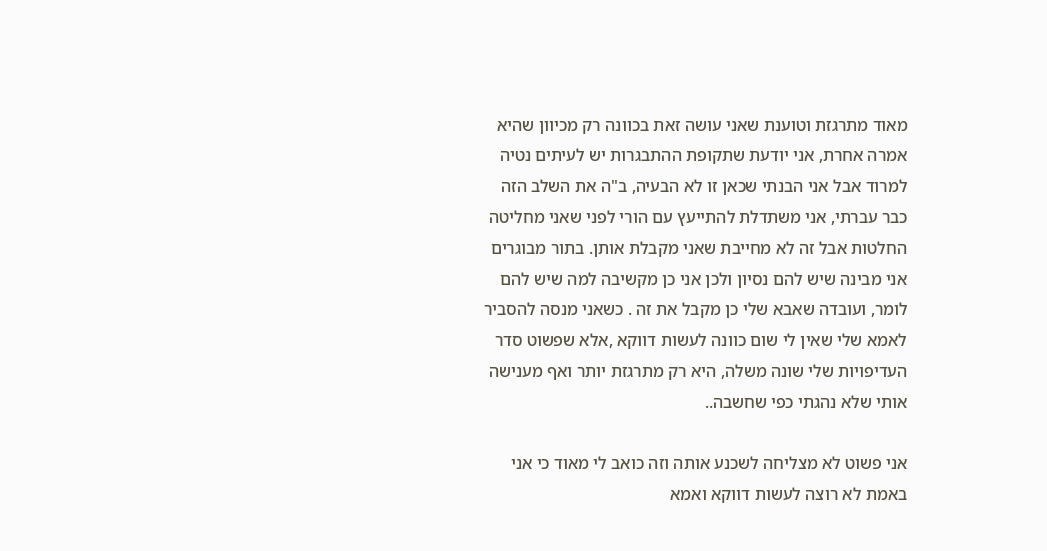מאוד מתרגזת וטוענת שאני עושה זאת בכוונה רק מכיוון שהיא אמרה אחרת, אני יודעת שתקופת ההתבגרות יש לעיתים נטיה למרוד אבל אני הבנתי שכאן זו לא הבעיה, ב"ה את השלב הזה כבר עברתי, אני משתדלת להתייעץ עם הורי לפני שאני מחליטה החלטות אבל זה לא מחייבת שאני מקבלת אותן. בתור מבוגרים אני מבינה שיש להם נסיון ולכן אני כן מקשיבה למה שיש להם לומר, ועובדה שאבא שלי כן מקבל את זה . כשאני מנסה להסביר לאמא שלי שאין לי שום כוונה לעשות דווקא ,אלא שפשוט סדר העדיפויות שלי שונה משלה, היא רק מתרגזת יותר ואף מענישה אותי שלא נהגתי כפי שחשבה..

אני פשוט לא מצליחה לשכנע אותה וזה כואב לי מאוד כי אני באמת לא רוצה לעשות דווקא ואמא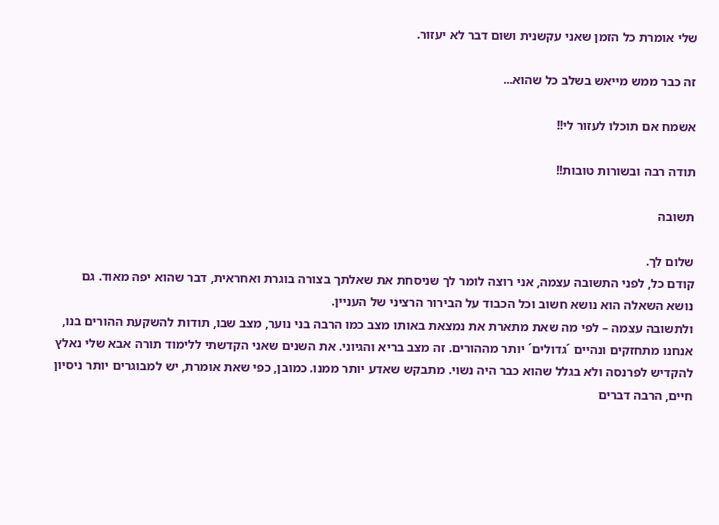שלי אומרת כל הזמן שאני עקשנית ושום דבר לא יעזור.

זה כבר ממש מייאש בשלב כל שהוא...

אשמח אם תוכלו לעזור לי!!

תודה רבה ובשורות טובות!!

תשובה

שלום לך.
קודם כל, לפני התשובה עצמה, אני רוצה לומר לך שניסחת את שאלתך בצורה בוגרת ואחראית, דבר שהוא יפה מאוד. גם נושא השאלה הוא נושא חשוב וכל הכבוד על הבירור הרציני של העניין.
ולתשובה עצמה – לפי מה שאת מתארת את נמצאת באותו מצב כמו הרבה בני נוער, מצב שבו, תודות להשקעת ההורים בנו, אנחנו מתחזקים ונהיים ´גדולים´ יותר מההורים. זה מצב בריא והגיוני. את השנים שאני הקדשתי ללימוד תורה אבא שלי נאלץ להקדיש לפרנסה ולא בגלל שהוא כבר היה נשוי. מתבקש שאדע יותר ממנו. כמובן, כפי שאת אומרת, יש למבוגרים יותר ניסיון חיים, הרבה דברים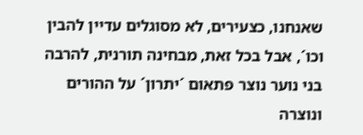שאנחנו, כצעירים, לא מסוגלים עדיין להבין וכו´, אבל בכל זאת, מבחינה תורנית, להרבה בני נוער נוצר פתאום ´יתרון´ על ההורים ונוצרה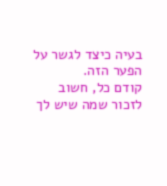בעיה כיצד לגשר על הפער הזה.
קודם כל, חשוב לזכור שמה שיש לך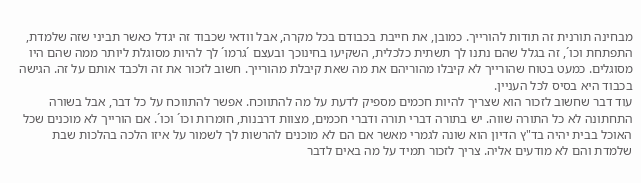מבחינה תורנית זה תודות להורייך. כמובן, את חייבת בכבודם בכל מקרה, אבל וודאי שכבוד זה יגדל כאשר תביני שזה שלמדת, התפתחת וכו´, זה בגלל שהם נתנו לך תשתית כלכלית, השקיעו בחינוכך ובעצם ´גרמו´ לך להיות מסוגלת ליותר ממה שהם היו מסוגלים. כמעט בטוח שהורייך לא קיבלו מהוריהם את מה שאת קיבלת מהורייך. חשוב לזכור את זה ולכבד אותם על זה. הגישה בכבוד היא בסיס לכל העניין.
עוד דבר שחשוב לזכור הוא שצריך להיות חכמים מספיק לדעת על מה להתווכח. אפשר להתווכח על כל דבר, אבל בשורה התחתונה לא כל התורה שווה. יש בתורה דברי תורה ודברי חכמים, מצוות דרבנות, חומרות וכו´ וכו´. אם הורייך לא מוכנים שכל האוכל בבית יהיה בד"ץ הדיון הוא שונה לגמרי מאשר אם הם לא מוכנים להרשות לך לשמור על איזו הלכה בהלכות שבת שלמדת והם לא מודעים אליה. צריך לזכור תמיד על מה באים לדבר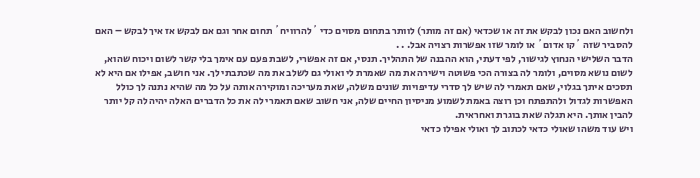ולחשוב האם נכון לבקש את זה או שכדאי (אם זה מותר) לוותר בתחום מסוים כדי ´להרוויח´ תחום אחר וגם אם לבקש אז איך לבקש – האם להסביר שזה ´קו אדום´ או לומר שזו אפשרות רצויה אבל. . .
הדבר השלישי הנחוץ לגישור, לפי דעתי, הוא ההבנה של התהליך. תנסי, אם זה אפשרי, לשבת פעם עם אימך בלי קשר לשום ויכוח שהוא, לשום נושא מסוים, ולומר לה בצורה הכי פשוטה וישירה את מה שאמרת לי ואולי גם לשלב את מה שכתבתי לך. אני חושב, אפילו אם היא לא תסכים איתך בגלוי, שאם תאמרי לה שיש לך סדרי עדיפויות שונים משלה, שאת מעריכה ומוקירה אותה על כל מה שהיא נתנה לך כולל האפשרות לגדול ולהתפתח וכן רוצה באמת לשמוע מניסיון החיים שלה, אני חשוב שאם תאמרי לה את כל הדברים האלה יהיה לה קל יותר להבין אותך. היא תגלה שאת בוגרת ואחראית.
ויש עוד משהו שאולי כדאי לכתוב לך ואולי אפילו כדאי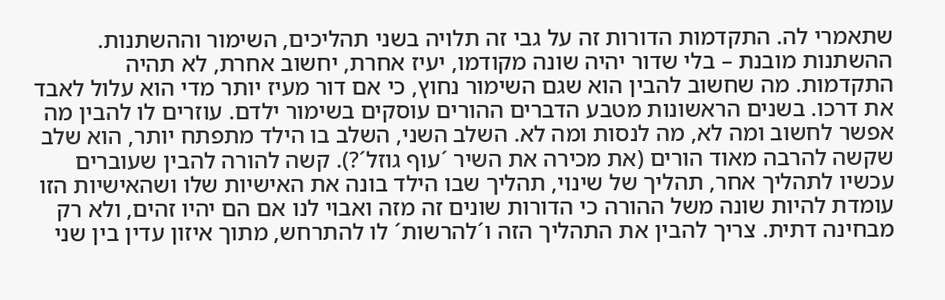שתאמרי לה. התקדמות הדורות זה על גבי זה תלויה בשני תהליכים, השימור וההשתנות. ההשתנות מובנת – בלי שדור יהיה שונה מקודמו, יעיז אחרת, יחשוב אחרת, לא תהיה התקדמות. מה שחשוב להבין הוא שגם השימור נחוץ, כי אם דור מעיז יותר מדי הוא עלול לאבד את דרכו. בשנים הראשונות מטבע הדברים ההורים עוסקים בשימור ילדם. עוזרים לו להבין מה אפשר לחשוב ומה לא, מה לנסות ומה לא. השלב השני, השלב בו הילד מתפתח יותר, הוא שלב שקשה להרבה מאוד הורים (את מכירה את השיר ´עוף גוזל´?). קשה להורה להבין שעוברים עכשיו לתהליך אחר, תהליך של שינוי, תהליך שבו הילד בונה את האישיות שלו ושהאישיות הזו עומדת להיות שונה משל ההורה כי הדורות שונים זה מזה ואבוי לנו אם הם יהיו זהים, ולא רק מבחינה דתית. צריך להבין את התהליך הזה ו´להרשות´ לו להתרחש, מתוך איזון עדין בין שני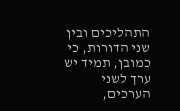התהליכים ובין שני הדורות, כי כמובן, תמיד יש ערך לשני הערכים,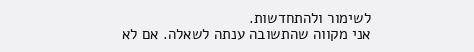לשימור ולהתחדשות.
אני מקווה שהתשובה ענתה לשאלה. אם לא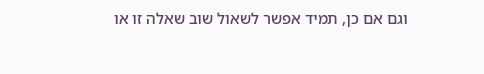וגם אם כן, תמיד אפשר לשאול שוב שאלה זו או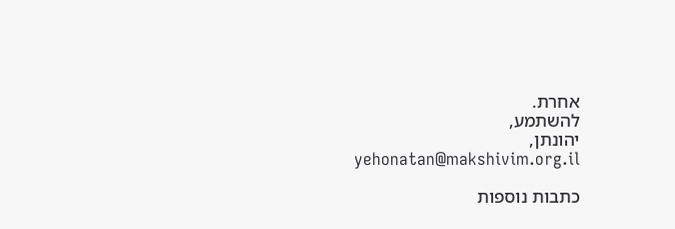אחרת.
להשתמע,
יהונתן,
yehonatan@makshivim.org.il

כתבות נוספות